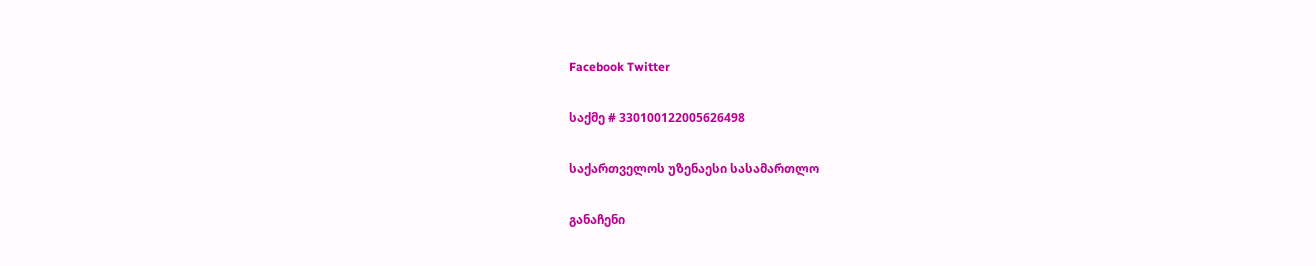Facebook Twitter

საქმე # 330100122005626498

საქართველოს უზენაესი სასამართლო

განაჩენი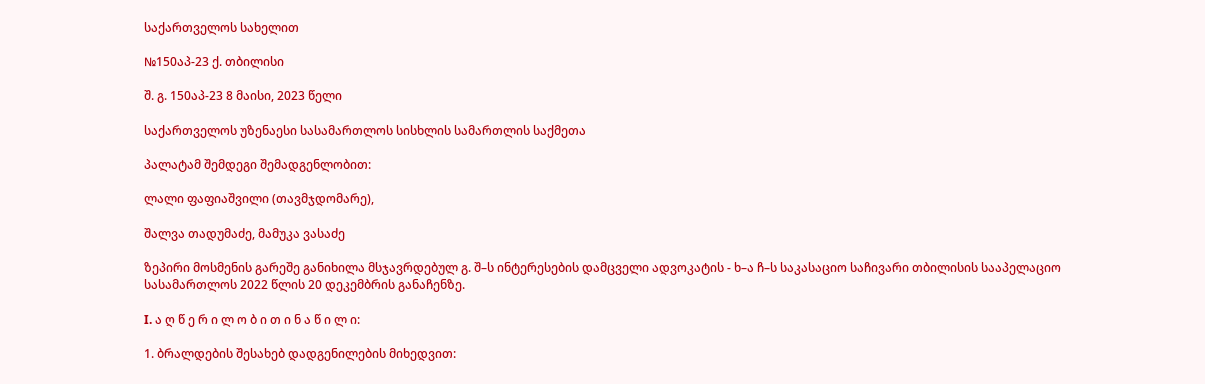საქართველოს სახელით

№150აპ-23 ქ. თბილისი

შ. გ. 150აპ-23 8 მაისი, 2023 წელი

საქართველოს უზენაესი სასამართლოს სისხლის სამართლის საქმეთა

პალატამ შემდეგი შემადგენლობით:

ლალი ფაფიაშვილი (თავმჯდომარე),

შალვა თადუმაძე, მამუკა ვასაძე

ზეპირი მოსმენის გარეშე განიხილა მსჯავრდებულ გ. შ–ს ინტერესების დამცველი ადვოკატის - ხ–ა ჩ–ს საკასაციო საჩივარი თბილისის სააპელაციო სასამართლოს 2022 წლის 20 დეკემბრის განაჩენზე.

I. ა ღ წ ე რ ი ლ ო ბ ი თ ი ნ ა წ ი ლ ი:

1. ბრალდების შესახებ დადგენილების მიხედვით: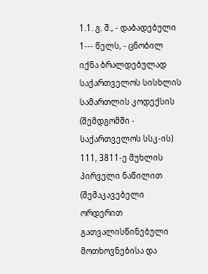1.1. გ. შ., - დაბადებული 1--- წელს, - ცნობილ იქნა ბრალდებულად საქართველოს სისხლის სამართლის კოდექსის (შემდგომში - საქართველოს სსკ-ის) 111, 3811-ე მუხლის პირველი ნაწილით (შემაკავებელი ორდერით გათვალისწინებული მოთხოვნებისა და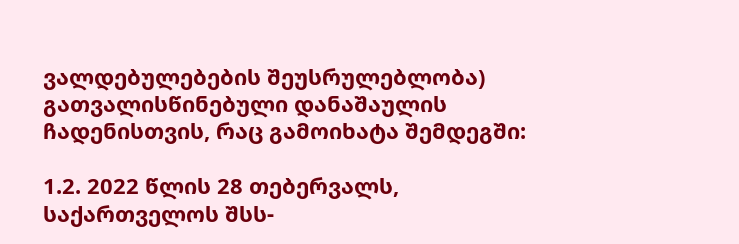ვალდებულებების შეუსრულებლობა) გათვალისწინებული დანაშაულის ჩადენისთვის, რაც გამოიხატა შემდეგში:

1.2. 2022 წლის 28 თებერვალს, საქართველოს შსს-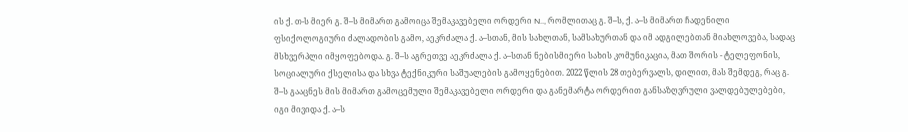ის ქ. თ-ს მიერ გ. შ–ს მიმართ გამოიცა შემაკავებელი ორდერი N.., რომლითაც გ. შ–ს, ქ. ა–ს მიმართ ჩადენილი ფსიქოლოგიური ძალადობის გამო, აეკრძალა ქ. ა–სთან, მის სახლთან, სამსახურთან და იმ ადგილებთან მიახლოვება, სადაც მსხვერპლი იმყოფებოდა. გ. შ–ს აგრეთვე აეკრძალა ქ. ა–სთან ნებისმიერი სახის კომუნიკაცია, მათ შორის - ტელეფონის, სოციალური ქსელისა და სხვა ტექნიკური საშუალების გამოყენებით. 2022 წლის 28 თებერვალს, დილით, მას შემდეგ, რაც გ. შ–ს გააცნეს მის მიმართ გამოცემული შემაკავებელი ორდერი და განემარტა ორდერით განსაზღვრული ვალდებულებები, იგი მივიდა ქ. ა–ს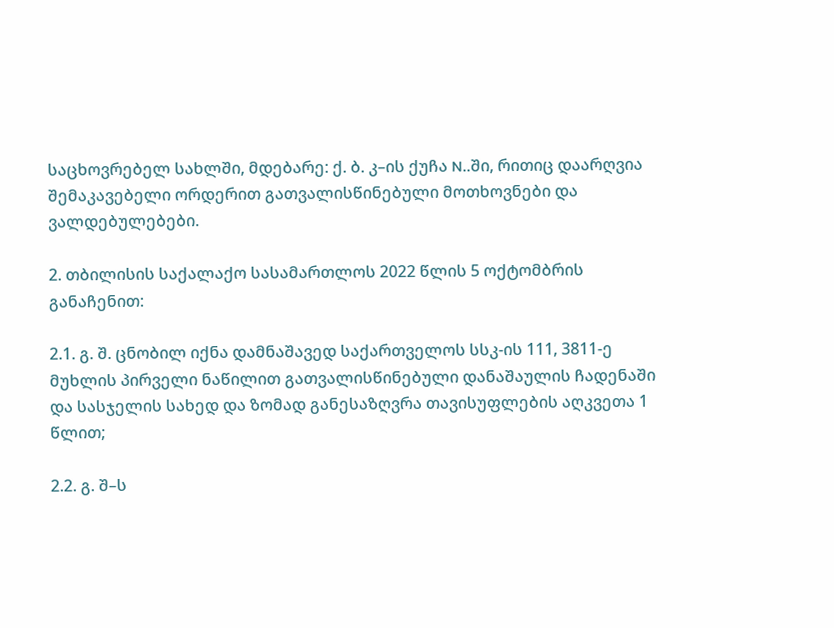საცხოვრებელ სახლში, მდებარე: ქ. ბ. კ–ის ქუჩა N..ში, რითიც დაარღვია შემაკავებელი ორდერით გათვალისწინებული მოთხოვნები და ვალდებულებები.

2. თბილისის საქალაქო სასამართლოს 2022 წლის 5 ოქტომბრის განაჩენით:

2.1. გ. შ. ცნობილ იქნა დამნაშავედ საქართველოს სსკ-ის 111, 3811-ე მუხლის პირველი ნაწილით გათვალისწინებული დანაშაულის ჩადენაში და სასჯელის სახედ და ზომად განესაზღვრა თავისუფლების აღკვეთა 1 წლით;

2.2. გ. შ–ს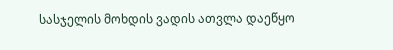სასჯელის მოხდის ვადის ათვლა დაეწყო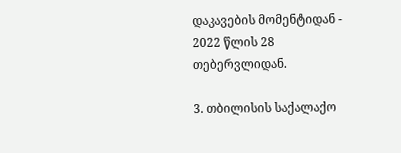დაკავების მომენტიდან - 2022 წლის 28 თებერვლიდან.

3. თბილისის საქალაქო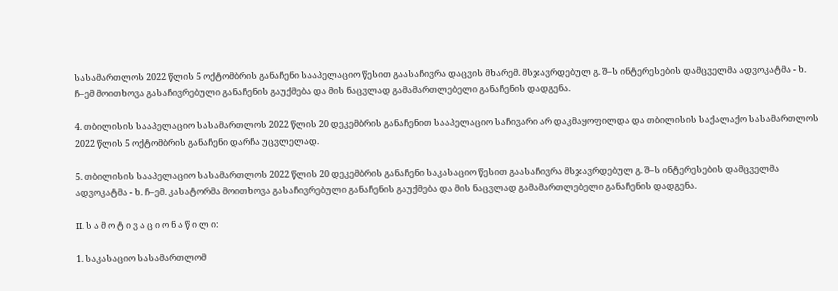სასამართლოს 2022 წლის 5 ოქტომბრის განაჩენი სააპელაციო წესით გაასაჩივრა დაცვის მხარემ. მსჯავრდებულ გ. შ–ს ინტერესების დამცველმა ადვოკატმა - ხ. ჩ–ემ მოითხოვა გასაჩივრებული განაჩენის გაუქმება და მის ნაცვლად გამამართლებელი განაჩენის დადგენა.

4. თბილისის სააპელაციო სასამართლოს 2022 წლის 20 დეკემბრის განაჩენით სააპელაციო საჩივარი არ დაკმაყოფილდა და თბილისის საქალაქო სასამართლოს 2022 წლის 5 ოქტომბრის განაჩენი დარჩა უცვლელად.

5. თბილისის სააპელაციო სასამართლოს 2022 წლის 20 დეკემბრის განაჩენი საკასაციო წესით გაასაჩივრა მსჯავრდებულ გ. შ–ს ინტერესების დამცველმა ადვოკატმა - ხ. ჩ–ემ. კასატორმა მოითხოვა გასაჩივრებული განაჩენის გაუქმება და მის ნაცვლად გამამართლებელი განაჩენის დადგენა.

II. ს ა მ ო ტ ი ვ ა ც ი ო ნ ა წ ი ლ ი:

1. საკასაციო სასამართლომ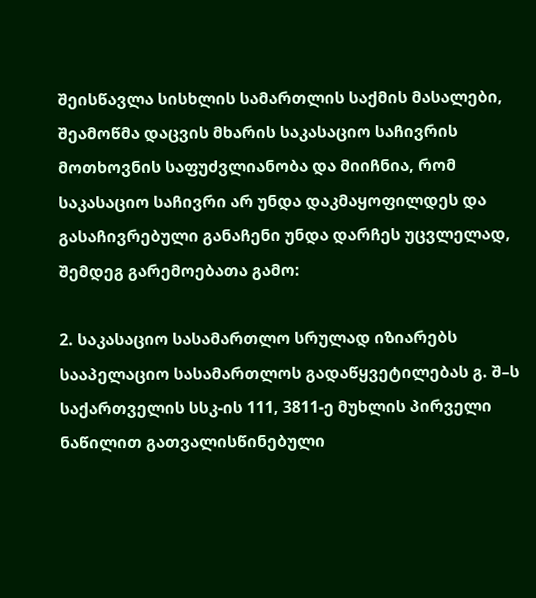შეისწავლა სისხლის სამართლის საქმის მასალები, შეამოწმა დაცვის მხარის საკასაციო საჩივრის მოთხოვნის საფუძვლიანობა და მიიჩნია, რომ საკასაციო საჩივრი არ უნდა დაკმაყოფილდეს და გასაჩივრებული განაჩენი უნდა დარჩეს უცვლელად, შემდეგ გარემოებათა გამო:

2. საკასაციო სასამართლო სრულად იზიარებს სააპელაციო სასამართლოს გადაწყვეტილებას გ. შ–ს საქართველის სსკ-ის 111, 3811-ე მუხლის პირველი ნაწილით გათვალისწინებული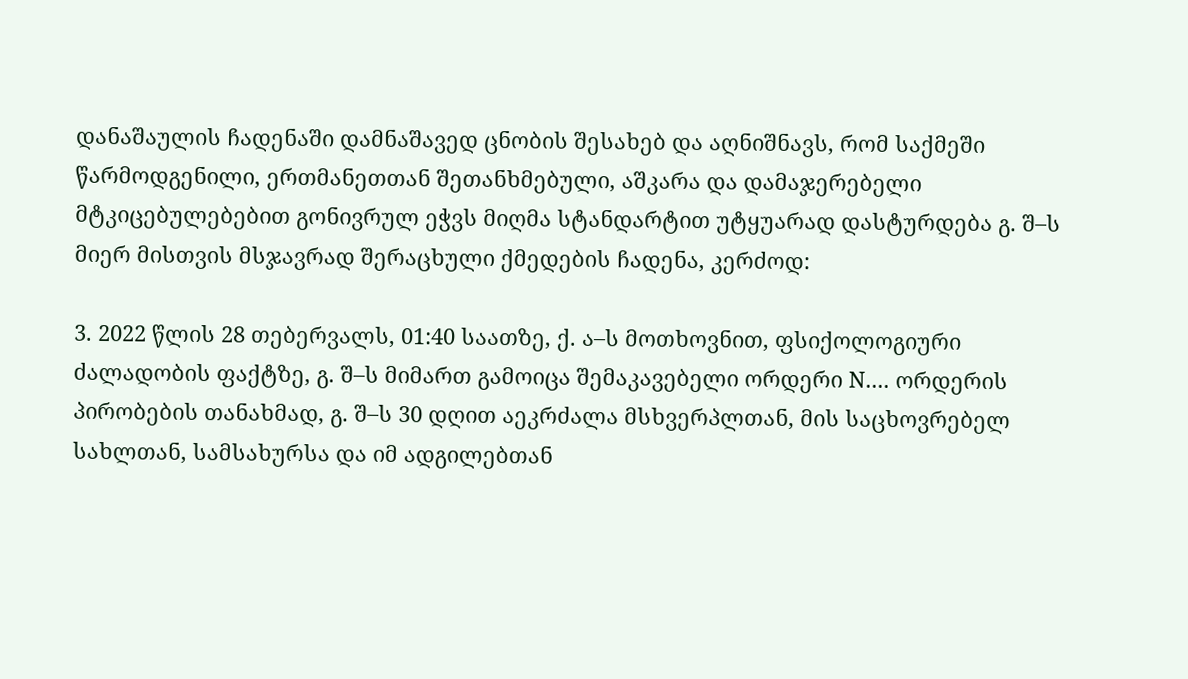დანაშაულის ჩადენაში დამნაშავედ ცნობის შესახებ და აღნიშნავს, რომ საქმეში წარმოდგენილი, ერთმანეთთან შეთანხმებული, აშკარა და დამაჯერებელი მტკიცებულებებით გონივრულ ეჭვს მიღმა სტანდარტით უტყუარად დასტურდება გ. შ–ს მიერ მისთვის მსჯავრად შერაცხული ქმედების ჩადენა, კერძოდ:

3. 2022 წლის 28 თებერვალს, 01:40 საათზე, ქ. ა–ს მოთხოვნით, ფსიქოლოგიური ძალადობის ფაქტზე, გ. შ–ს მიმართ გამოიცა შემაკავებელი ორდერი N.... ორდერის პირობების თანახმად, გ. შ–ს 30 დღით აეკრძალა მსხვერპლთან, მის საცხოვრებელ სახლთან, სამსახურსა და იმ ადგილებთან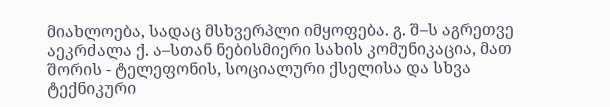მიახლოება, სადაც მსხვერპლი იმყოფება. გ. შ–ს აგრეთვე აეკრძალა ქ. ა–სთან ნებისმიერი სახის კომუნიკაცია, მათ შორის - ტელეფონის, სოციალური ქსელისა და სხვა ტექნიკური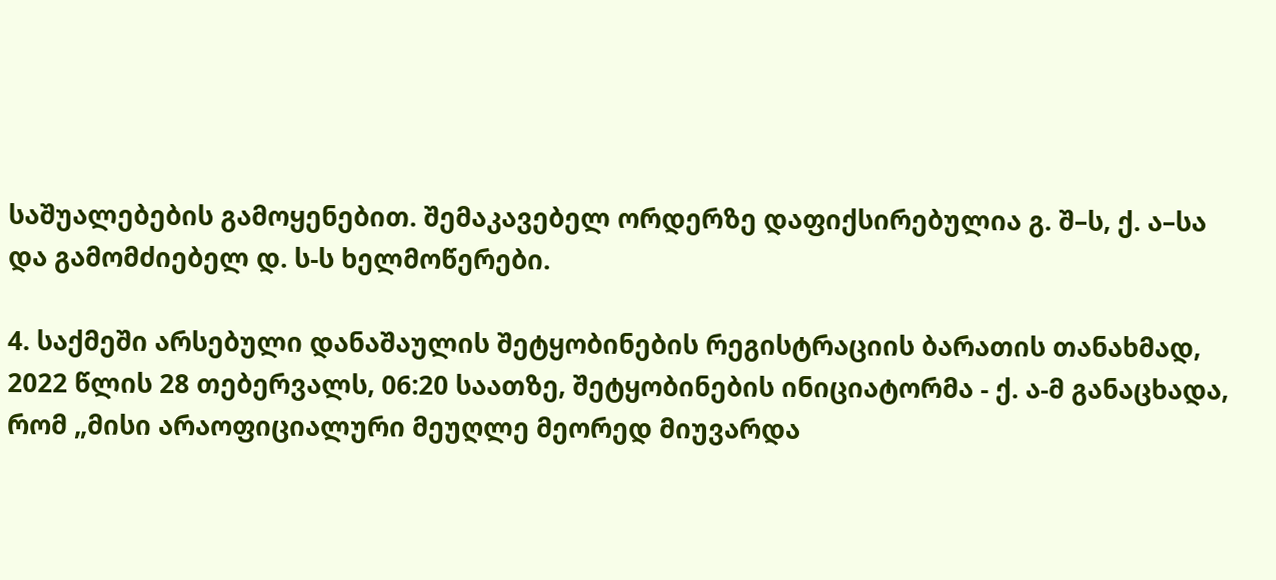საშუალებების გამოყენებით. შემაკავებელ ორდერზე დაფიქსირებულია გ. შ–ს, ქ. ა–სა და გამომძიებელ დ. ს-ს ხელმოწერები.

4. საქმეში არსებული დანაშაულის შეტყობინების რეგისტრაციის ბარათის თანახმად, 2022 წლის 28 თებერვალს, 06:20 საათზე, შეტყობინების ინიციატორმა - ქ. ა-მ განაცხადა, რომ „მისი არაოფიციალური მეუღლე მეორედ მიუვარდა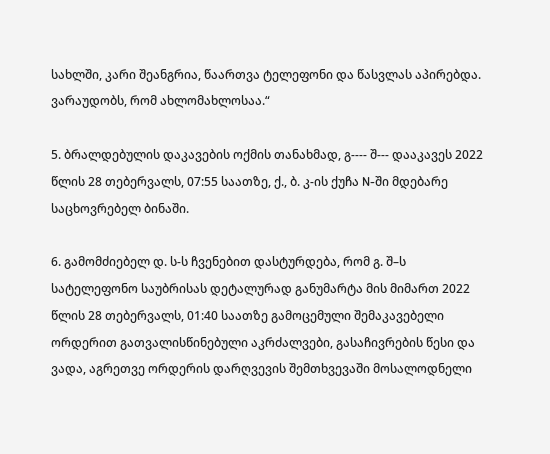სახლში, კარი შეანგრია, წაართვა ტელეფონი და წასვლას აპირებდა. ვარაუდობს, რომ ახლომახლოსაა.“

5. ბრალდებულის დაკავების ოქმის თანახმად, გ---- შ--- დააკავეს 2022 წლის 28 თებერვალს, 07:55 საათზე, ქ., ბ. კ-ის ქუჩა N-ში მდებარე საცხოვრებელ ბინაში.

6. გამომძიებელ დ. ს-ს ჩვენებით დასტურდება, რომ გ. შ–ს სატელეფონო საუბრისას დეტალურად განუმარტა მის მიმართ 2022 წლის 28 თებერვალს, 01:40 საათზე გამოცემული შემაკავებელი ორდერით გათვალისწინებული აკრძალვები, გასაჩივრების წესი და ვადა, აგრეთვე ორდერის დარღვევის შემთხვევაში მოსალოდნელი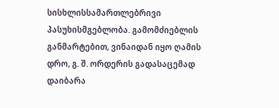სისხლისსამართლებრივი პასუხისმგებლობა. გამომძიებლის განმარტებით, ვინაიდან იყო ღამის დრო, გ. შ. ორდერის გადასაცემად დაიბარა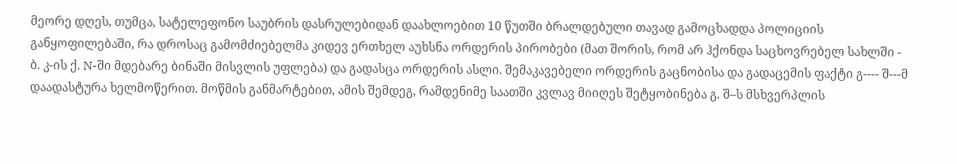მეორე დღეს, თუმცა, სატელეფონო საუბრის დასრულებიდან დაახლოებით 10 წუთში ბრალდებული თავად გამოცხადდა პოლიციის განყოფილებაში, რა დროსაც გამომძიებელმა კიდევ ერთხელ აუხსნა ორდერის პირობები (მათ შორის, რომ არ ჰქონდა საცხოვრებელ სახლში - ბ. კ-ის ქ. N-ში მდებარე ბინაში მისვლის უფლება) და გადასცა ორდერის ასლი. შემაკავებელი ორდერის გაცნობისა და გადაცემის ფაქტი გ---- შ---მ დაადასტურა ხელმოწერით. მოწმის განმარტებით, ამის შემდეგ, რამდენიმე საათში კვლავ მიიღეს შეტყობინება გ. შ–ს მსხვერპლის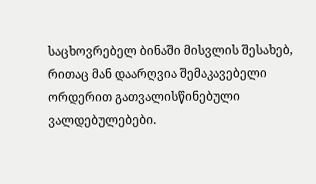საცხოვრებელ ბინაში მისვლის შესახებ, რითაც მან დაარღვია შემაკავებელი ორდერით გათვალისწინებული ვალდებულებები.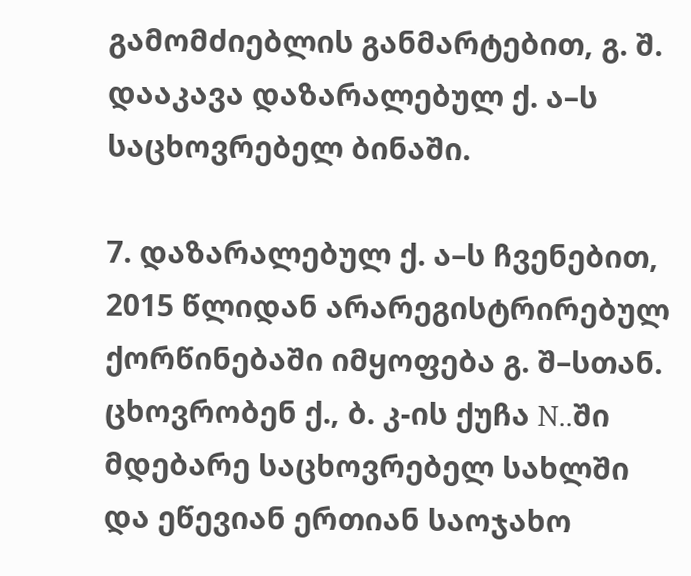გამომძიებლის განმარტებით, გ. შ. დააკავა დაზარალებულ ქ. ა–ს საცხოვრებელ ბინაში.

7. დაზარალებულ ქ. ა–ს ჩვენებით, 2015 წლიდან არარეგისტრირებულ ქორწინებაში იმყოფება გ. შ–სთან. ცხოვრობენ ქ., ბ. კ-ის ქუჩა N..ში მდებარე საცხოვრებელ სახლში და ეწევიან ერთიან საოჯახო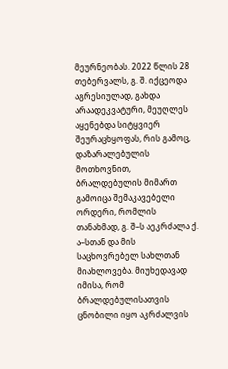მეურნეობას. 2022 წლის 28 თებერვალს, გ. შ. იქცეოდა აგრესიულად, გახდა არაადეკვატური, მეუღლეს აყენებდა სიტყვიერ შეურაცხყოფას, რის გამოც, დაზარალებულის მოთხოვნით, ბრალდებულის მიმართ გამოიცა შემაკავებელი ორდერი, რომლის თანახმად, გ. შ–ს აეკრძალა ქ. ა–სთან და მის საცხოვრებელ სახლთან მიახლოვება. მიუხედავად იმისა, რომ ბრალდებულისათვის ცნობილი იყო აკრძალვის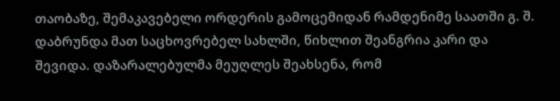თაობაზე, შემაკავებელი ორდერის გამოცემიდან რამდენიმე საათში გ. შ. დაბრუნდა მათ საცხოვრებელ სახლში, წიხლით შეანგრია კარი და შევიდა. დაზარალებულმა მეუღლეს შეახსენა, რომ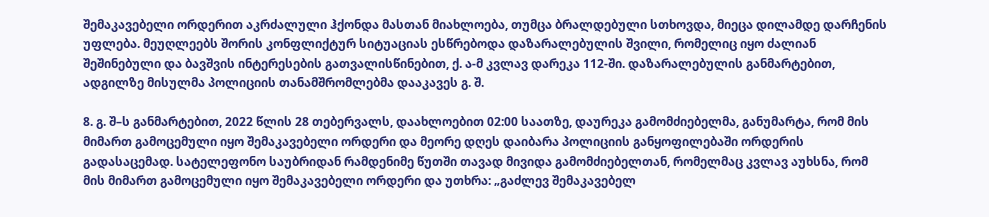შემაკავებელი ორდერით აკრძალული ჰქონდა მასთან მიახლოება, თუმცა ბრალდებული სთხოვდა, მიეცა დილამდე დარჩენის უფლება. მეუღლეებს შორის კონფლიქტურ სიტუაციას ესწრებოდა დაზარალებულის შვილი, რომელიც იყო ძალიან შეშინებული და ბავშვის ინტერესების გათვალისწინებით, ქ. ა-მ კვლავ დარეკა 112-ში. დაზარალებულის განმარტებით, ადგილზე მისულმა პოლიციის თანამშრომლებმა დააკავეს გ. შ.

8. გ. შ–ს განმარტებით, 2022 წლის 28 თებერვალს, დაახლოებით 02:00 საათზე, დაურეკა გამომძიებელმა, განუმარტა, რომ მის მიმართ გამოცემული იყო შემაკავებელი ორდერი და მეორე დღეს დაიბარა პოლიციის განყოფილებაში ორდერის გადასაცემად. სატელეფონო საუბრიდან რამდენიმე წუთში თავად მივიდა გამომძიებელთან, რომელმაც კვლავ აუხსნა, რომ მის მიმართ გამოცემული იყო შემაკავებელი ორდერი და უთხრა: „გაძლევ შემაკავებელ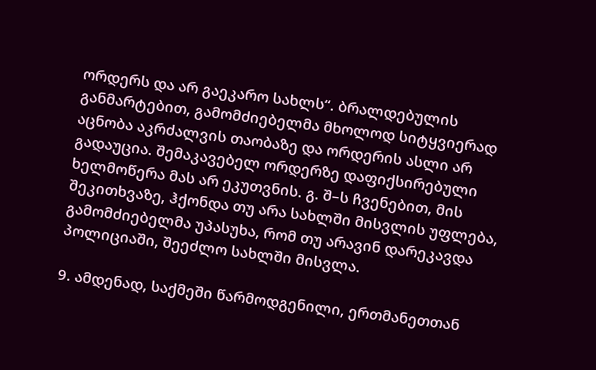ორდერს და არ გაეკარო სახლს“. ბრალდებულის განმარტებით, გამომძიებელმა მხოლოდ სიტყვიერად აცნობა აკრძალვის თაობაზე და ორდერის ასლი არ გადაუცია. შემაკავებელ ორდერზე დაფიქსირებული ხელმოწერა მას არ ეკუთვნის. გ. შ–ს ჩვენებით, მის შეკითხვაზე, ჰქონდა თუ არა სახლში მისვლის უფლება, გამომძიებელმა უპასუხა, რომ თუ არავინ დარეკავდა პოლიციაში, შეეძლო სახლში მისვლა.

9. ამდენად, საქმეში წარმოდგენილი, ერთმანეთთან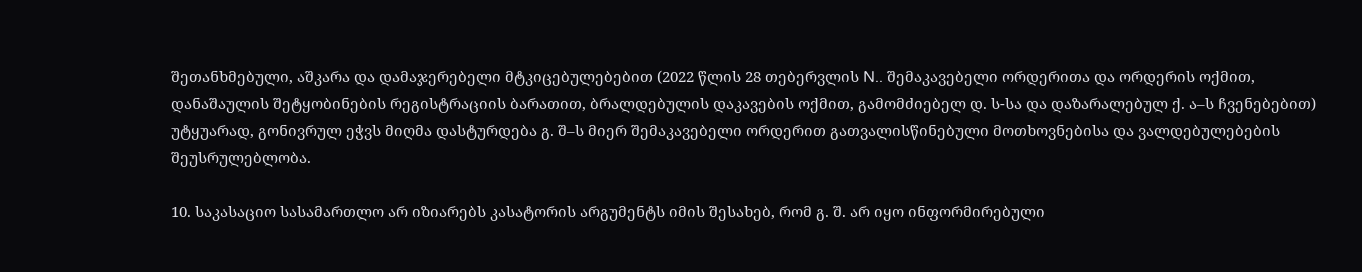შეთანხმებული, აშკარა და დამაჯერებელი მტკიცებულებებით (2022 წლის 28 თებერვლის N.. შემაკავებელი ორდერითა და ორდერის ოქმით, დანაშაულის შეტყობინების რეგისტრაციის ბარათით, ბრალდებულის დაკავების ოქმით, გამომძიებელ დ. ს-სა და დაზარალებულ ქ. ა–ს ჩვენებებით) უტყუარად, გონივრულ ეჭვს მიღმა დასტურდება გ. შ–ს მიერ შემაკავებელი ორდერით გათვალისწინებული მოთხოვნებისა და ვალდებულებების შეუსრულებლობა.

10. საკასაციო სასამართლო არ იზიარებს კასატორის არგუმენტს იმის შესახებ, რომ გ. შ. არ იყო ინფორმირებული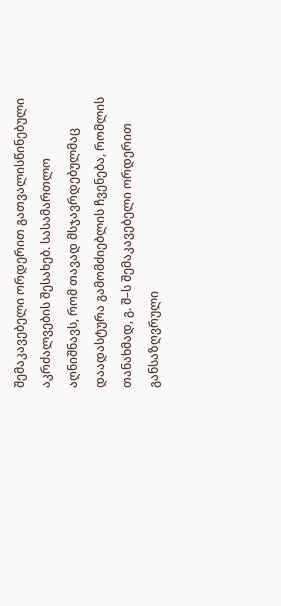შემაკავებელი ორდერით გათვალისწინებული აკრძალვების შესახებ. სასამართლო აღნიშნავს, რომ თავად მსჯავრდებულმაც დაადასტურა გამომძიებლის ჩვენება, რომლის თანახმად, გ. შ–ს შემაკავებელი ორდერით განსაზღვრული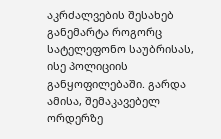აკრძალვების შესახებ განემარტა როგორც სატელეფონო საუბრისას, ისე პოლიციის განყოფილებაში. გარდა ამისა, შემაკავებელ ორდერზე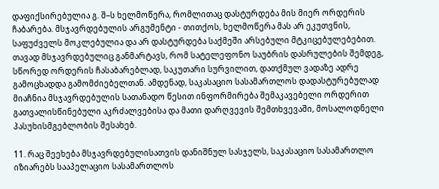დაფიქსირებულია გ. შ–ს ხელმოწერა, რომლითაც დასტურდება მის მიერ ორდერის ჩაბარება. მსჯავრდებულის არგუმენტი - თითქოს, ხელმოწერა მას არ ეკუთვნის, საფუძველს მოკლებულია და არ დასტურდება საქმეში არსებული მტკიცებულებებით. თავად მსჯავრდებულიც განმარტავს, რომ სატელეფონო საუბრის დასრულების შემდეგ, სწორედ ორდერის ჩასაბარებლად, საკუთარი სურვილით, დათქმულ ვადაზე ადრე გამოცხადდა გამომძიებელთან. ამდენად, საკასაციო სასამართლოს დადასტურებულად მიაჩნია მსჯავრდებულის სათანადო წესით ინფორმირება შემაკავებელი ორდერით გათვალისწინებული აკრძალვებისა და მათი დარღვევის შემთხვევაში, მოსალოდნელი პასუხისმგებლობის შესახებ.

11. რაც შეეხება მსჯავრდებულისათვის დანიშნულ სასჯელს, საკასაციო სასამართლო იზიარებს სააპელაციო სასამართლოს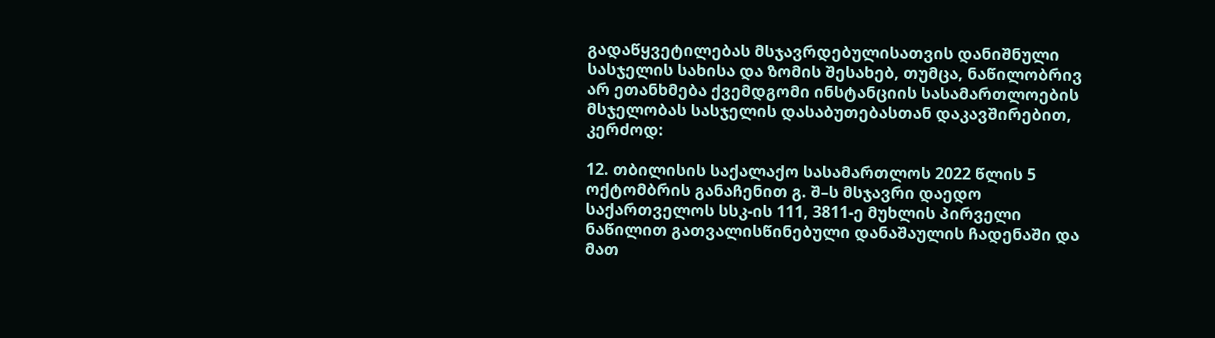გადაწყვეტილებას მსჯავრდებულისათვის დანიშნული სასჯელის სახისა და ზომის შესახებ, თუმცა, ნაწილობრივ არ ეთანხმება ქვემდგომი ინსტანციის სასამართლოების მსჯელობას სასჯელის დასაბუთებასთან დაკავშირებით, კერძოდ:

12. თბილისის საქალაქო სასამართლოს 2022 წლის 5 ოქტომბრის განაჩენით გ. შ–ს მსჯავრი დაედო საქართველოს სსკ-ის 111, 3811-ე მუხლის პირველი ნაწილით გათვალისწინებული დანაშაულის ჩადენაში და მათ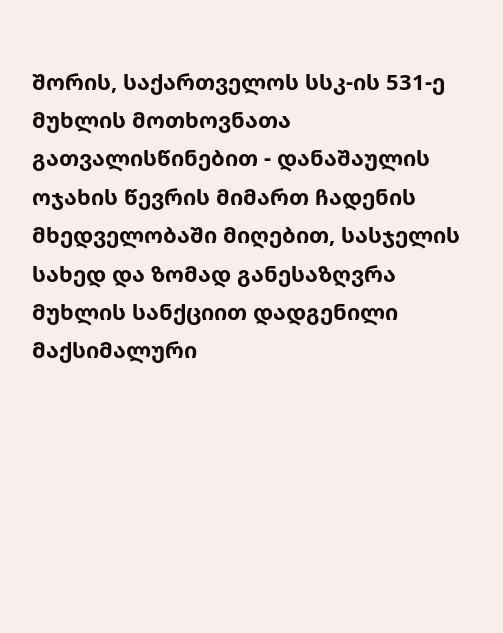შორის, საქართველოს სსკ-ის 531-ე მუხლის მოთხოვნათა გათვალისწინებით - დანაშაულის ოჯახის წევრის მიმართ ჩადენის მხედველობაში მიღებით, სასჯელის სახედ და ზომად განესაზღვრა მუხლის სანქციით დადგენილი მაქსიმალური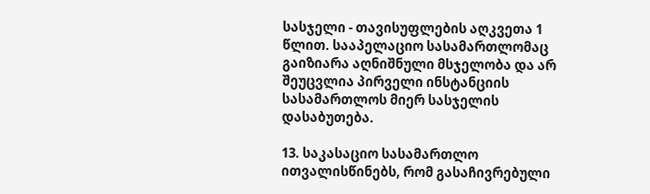სასჯელი - თავისუფლების აღკვეთა 1 წლით. სააპელაციო სასამართლომაც გაიზიარა აღნიშნული მსჯელობა და არ შეუცვლია პირველი ინსტანციის სასამართლოს მიერ სასჯელის დასაბუთება.

13. საკასაციო სასამართლო ითვალისწინებს, რომ გასაჩივრებული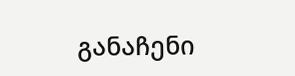განაჩენი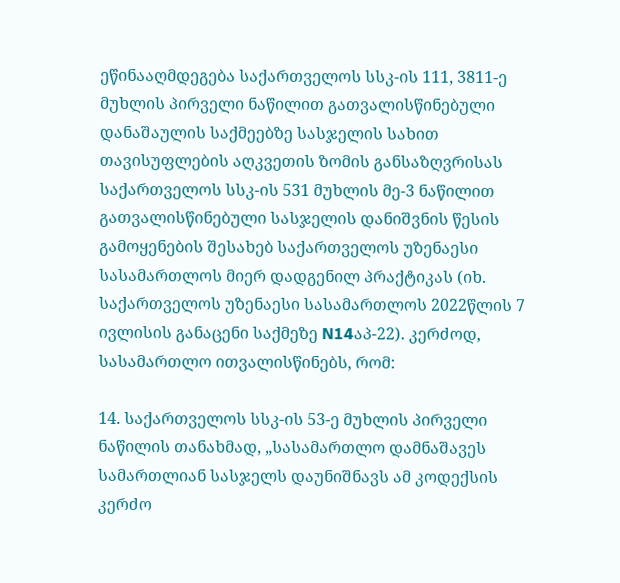ეწინააღმდეგება საქართველოს სსკ-ის 111, 3811-ე მუხლის პირველი ნაწილით გათვალისწინებული დანაშაულის საქმეებზე სასჯელის სახით თავისუფლების აღკვეთის ზომის განსაზღვრისას საქართველოს სსკ-ის 531 მუხლის მე-3 ნაწილით გათვალისწინებული სასჯელის დანიშვნის წესის გამოყენების შესახებ საქართველოს უზენაესი სასამართლოს მიერ დადგენილ პრაქტიკას (იხ. საქართველოს უზენაესი სასამართლოს 2022წლის 7 ივლისის განაცენი საქმეზე N14აპ-22). კერძოდ, სასამართლო ითვალისწინებს, რომ:

14. საქართველოს სსკ-ის 53-ე მუხლის პირველი ნაწილის თანახმად, „სასამართლო დამნაშავეს სამართლიან სასჯელს დაუნიშნავს ამ კოდექსის კერძო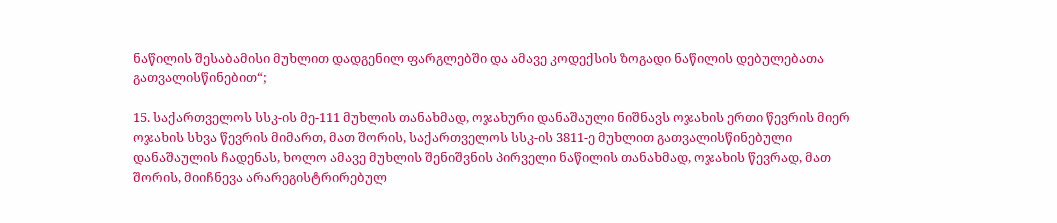ნაწილის შესაბამისი მუხლით დადგენილ ფარგლებში და ამავე კოდექსის ზოგადი ნაწილის დებულებათა გათვალისწინებით“;

15. საქართველოს სსკ-ის მე-111 მუხლის თანახმად, ოჯახური დანაშაული ნიშნავს ოჯახის ერთი წევრის მიერ ოჯახის სხვა წევრის მიმართ, მათ შორის, საქართველოს სსკ-ის 3811-ე მუხლით გათვალისწინებული დანაშაულის ჩადენას, ხოლო ამავე მუხლის შენიშვნის პირველი ნაწილის თანახმად, ოჯახის წევრად, მათ შორის, მიიჩნევა არარეგისტრირებულ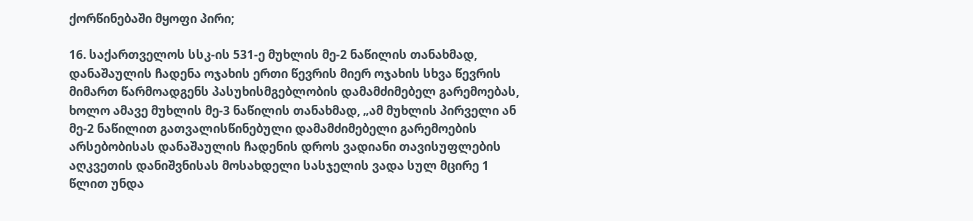ქორწინებაში მყოფი პირი;

16. საქართველოს სსკ-ის 531-ე მუხლის მე-2 ნაწილის თანახმად, დანაშაულის ჩადენა ოჯახის ერთი წევრის მიერ ოჯახის სხვა წევრის მიმართ წარმოადგენს პასუხისმგებლობის დამამძიმებელ გარემოებას, ხოლო ამავე მუხლის მე-3 ნაწილის თანახმად, „ამ მუხლის პირველი ან მე-2 ნაწილით გათვალისწინებული დამამძიმებელი გარემოების არსებობისას დანაშაულის ჩადენის დროს ვადიანი თავისუფლების აღკვეთის დანიშვნისას მოსახდელი სასჯელის ვადა სულ მცირე 1 წლით უნდა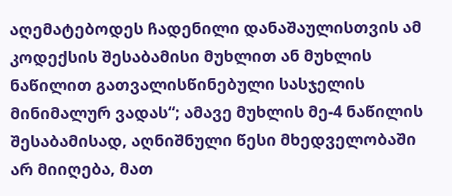აღემატებოდეს ჩადენილი დანაშაულისთვის ამ კოდექსის შესაბამისი მუხლით ან მუხლის ნაწილით გათვალისწინებული სასჯელის მინიმალურ ვადას“; ამავე მუხლის მე-4 ნაწილის შესაბამისად, აღნიშნული წესი მხედველობაში არ მიიღება, მათ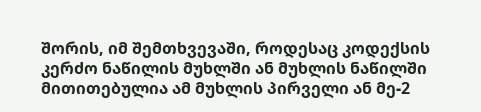შორის, იმ შემთხვევაში, როდესაც კოდექსის კერძო ნაწილის მუხლში ან მუხლის ნაწილში მითითებულია ამ მუხლის პირველი ან მე-2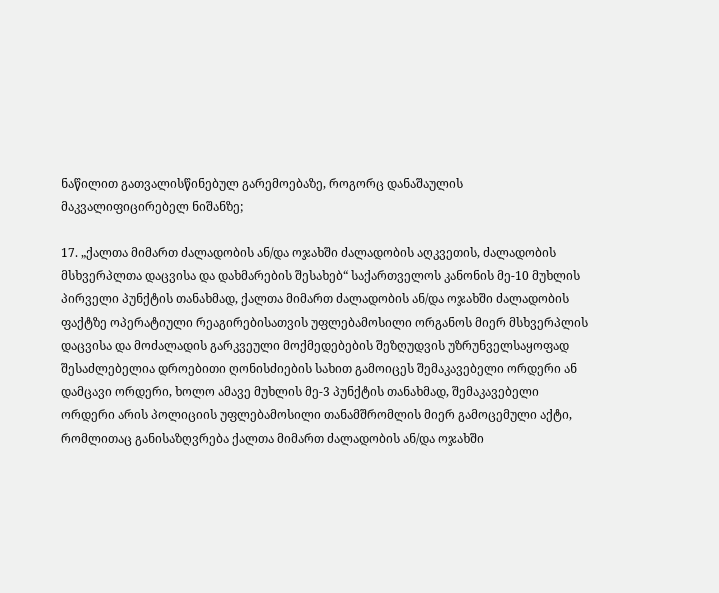ნაწილით გათვალისწინებულ გარემოებაზე, როგორც დანაშაულის მაკვალიფიცირებელ ნიშანზე;

17. „ქალთა მიმართ ძალადობის ან/და ოჯახში ძალადობის აღკვეთის, ძალადობის მსხვერპლთა დაცვისა და დახმარების შესახებ“ საქართველოს კანონის მე-10 მუხლის პირველი პუნქტის თანახმად, ქალთა მიმართ ძალადობის ან/და ოჯახში ძალადობის ფაქტზე ოპერატიული რეაგირებისათვის უფლებამოსილი ორგანოს მიერ მსხვერპლის დაცვისა და მოძალადის გარკვეული მოქმედებების შეზღუდვის უზრუნველსაყოფად შესაძლებელია დროებითი ღონისძიების სახით გამოიცეს შემაკავებელი ორდერი ან დამცავი ორდერი, ხოლო ამავე მუხლის მე-3 პუნქტის თანახმად, შემაკავებელი ორდერი არის პოლიციის უფლებამოსილი თანამშრომლის მიერ გამოცემული აქტი, რომლითაც განისაზღვრება ქალთა მიმართ ძალადობის ან/და ოჯახში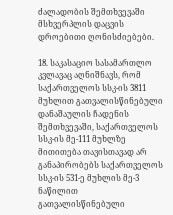ძალადობის შემთხვევაში მსხვერპლის დაცვის დროებითი ღონისძიებები.

18. საკასაციო სასამართლო კვლავაც აღნიშნავს, რომ საქართველოს სსკ-ის 3811 მუხლით გათვალისწინებული დანაშაულის ჩადენის შემთხვევაში, საქართველოს სსკ-ის მე-111 მუხლზე მითითება თავისთავად არ განაპირობებს საქართველოს სსკ-ის 531-ე მუხლის მე-3 ნაწილით გათვალისწინებული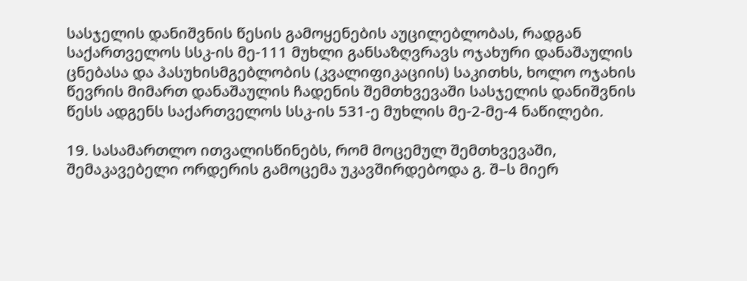სასჯელის დანიშვნის წესის გამოყენების აუცილებლობას, რადგან საქართველოს სსკ-ის მე-111 მუხლი განსაზღვრავს ოჯახური დანაშაულის ცნებასა და პასუხისმგებლობის (კვალიფიკაციის) საკითხს, ხოლო ოჯახის წევრის მიმართ დანაშაულის ჩადენის შემთხვევაში სასჯელის დანიშვნის წესს ადგენს საქართველოს სსკ-ის 531-ე მუხლის მე-2-მე-4 ნაწილები.

19. სასამართლო ითვალისწინებს, რომ მოცემულ შემთხვევაში, შემაკავებელი ორდერის გამოცემა უკავშირდებოდა გ. შ–ს მიერ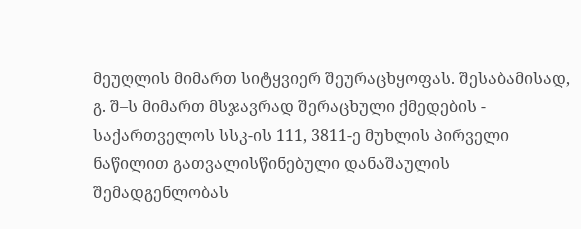მეუღლის მიმართ სიტყვიერ შეურაცხყოფას. შესაბამისად, გ. შ–ს მიმართ მსჯავრად შერაცხული ქმედების - საქართველოს სსკ-ის 111, 3811-ე მუხლის პირველი ნაწილით გათვალისწინებული დანაშაულის შემადგენლობას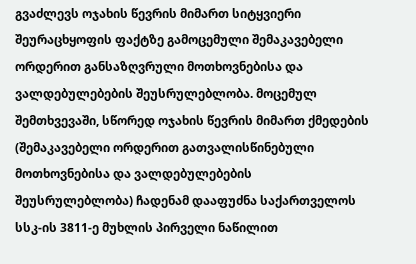გვაძლევს ოჯახის წევრის მიმართ სიტყვიერი შეურაცხყოფის ფაქტზე გამოცემული შემაკავებელი ორდერით განსაზღვრული მოთხოვნებისა და ვალდებულებების შეუსრულებლობა. მოცემულ შემთხვევაში, სწორედ ოჯახის წევრის მიმართ ქმედების (შემაკავებელი ორდერით გათვალისწინებული მოთხოვნებისა და ვალდებულებების შეუსრულებლობა) ჩადენამ დააფუძნა საქართველოს სსკ-ის 3811-ე მუხლის პირველი ნაწილით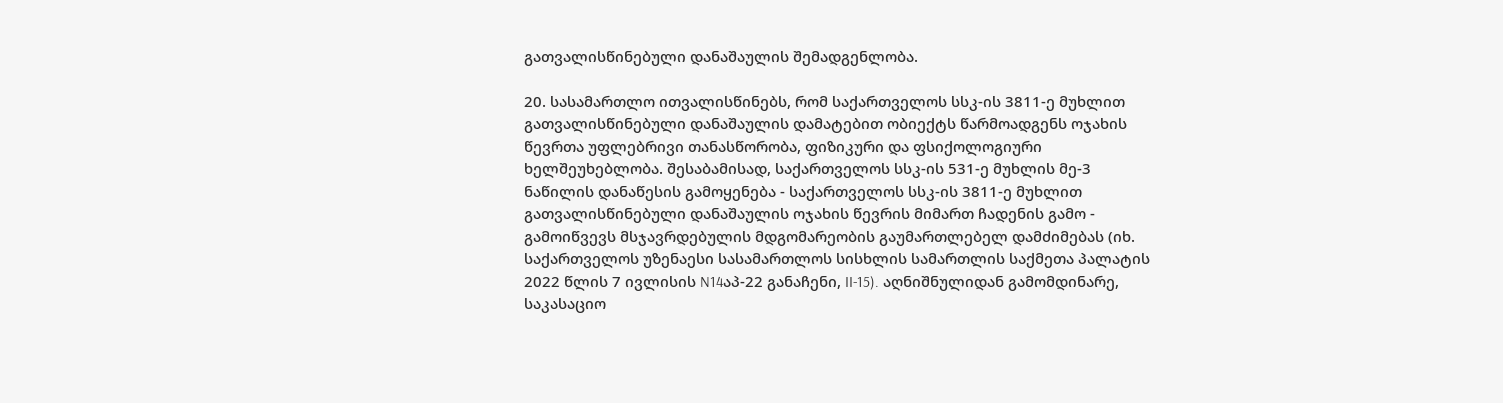გათვალისწინებული დანაშაულის შემადგენლობა.

20. სასამართლო ითვალისწინებს, რომ საქართველოს სსკ-ის 3811-ე მუხლით გათვალისწინებული დანაშაულის დამატებით ობიექტს წარმოადგენს ოჯახის წევრთა უფლებრივი თანასწორობა, ფიზიკური და ფსიქოლოგიური ხელშეუხებლობა. შესაბამისად, საქართველოს სსკ-ის 531-ე მუხლის მე-3 ნაწილის დანაწესის გამოყენება - საქართველოს სსკ-ის 3811-ე მუხლით გათვალისწინებული დანაშაულის ოჯახის წევრის მიმართ ჩადენის გამო - გამოიწვევს მსჯავრდებულის მდგომარეობის გაუმართლებელ დამძიმებას (იხ. საქართველოს უზენაესი სასამართლოს სისხლის სამართლის საქმეთა პალატის 2022 წლის 7 ივლისის N14აპ-22 განაჩენი, II-15). აღნიშნულიდან გამომდინარე, საკასაციო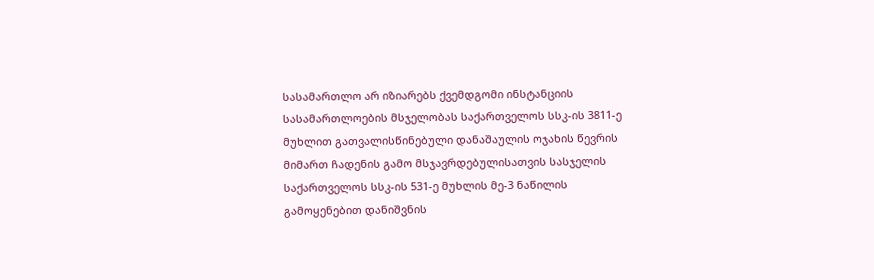სასამართლო არ იზიარებს ქვემდგომი ინსტანციის სასამართლოების მსჯელობას საქართველოს სსკ-ის 3811-ე მუხლით გათვალისწინებული დანაშაულის ოჯახის წევრის მიმართ ჩადენის გამო მსჯავრდებულისათვის სასჯელის საქართველოს სსკ-ის 531-ე მუხლის მე-3 ნაწილის გამოყენებით დანიშვნის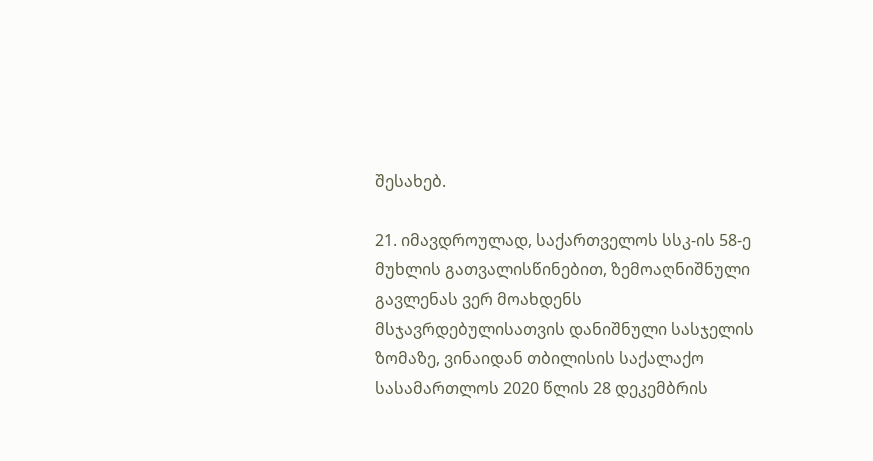შესახებ.

21. იმავდროულად, საქართველოს სსკ-ის 58-ე მუხლის გათვალისწინებით, ზემოაღნიშნული გავლენას ვერ მოახდენს მსჯავრდებულისათვის დანიშნული სასჯელის ზომაზე, ვინაიდან თბილისის საქალაქო სასამართლოს 2020 წლის 28 დეკემბრის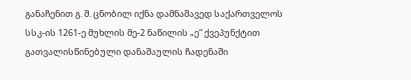განაჩენით გ. შ. ცნობილ იქნა დამნაშავედ საქართველოს სსკ-ის 1261-ე მუხლის მე-2 ნაწილის „ე“ ქვეპუნქტით გათვალისწინებული დანაშაულის ჩადენაში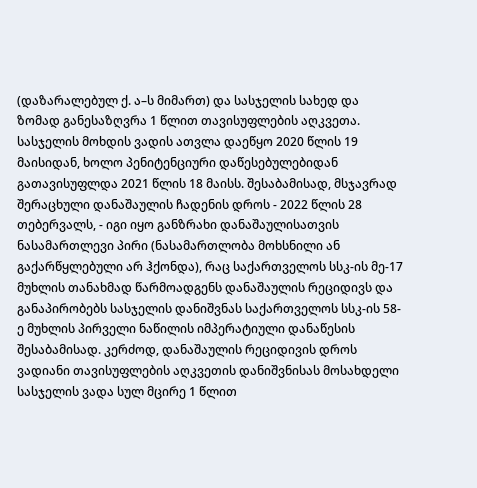(დაზარალებულ ქ. ა–ს მიმართ) და სასჯელის სახედ და ზომად განესაზღვრა 1 წლით თავისუფლების აღკვეთა. სასჯელის მოხდის ვადის ათვლა დაეწყო 2020 წლის 19 მაისიდან, ხოლო პენიტენციური დაწესებულებიდან გათავისუფლდა 2021 წლის 18 მაისს. შესაბამისად, მსჯავრად შერაცხული დანაშაულის ჩადენის დროს - 2022 წლის 28 თებერვალს, - იგი იყო განზრახი დანაშაულისათვის ნასამართლევი პირი (ნასამართლობა მოხსნილი ან გაქარწყლებული არ ჰქონდა), რაც საქართველოს სსკ-ის მე-17 მუხლის თანახმად წარმოადგენს დანაშაულის რეციდივს და განაპირობებს სასჯელის დანიშვნას საქართველოს სსკ-ის 58-ე მუხლის პირველი ნაწილის იმპერატიული დანაწესის შესაბამისად. კერძოდ, დანაშაულის რეციდივის დროს ვადიანი თავისუფლების აღკვეთის დანიშვნისას მოსახდელი სასჯელის ვადა სულ მცირე 1 წლით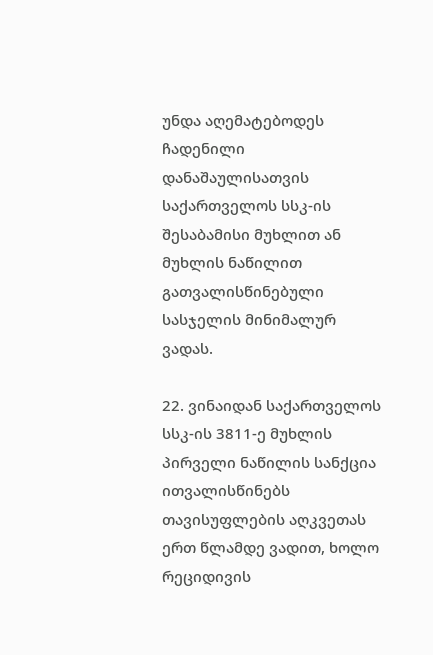უნდა აღემატებოდეს ჩადენილი დანაშაულისათვის საქართველოს სსკ-ის შესაბამისი მუხლით ან მუხლის ნაწილით გათვალისწინებული სასჯელის მინიმალურ ვადას.

22. ვინაიდან საქართველოს სსკ-ის 3811-ე მუხლის პირველი ნაწილის სანქცია ითვალისწინებს თავისუფლების აღკვეთას ერთ წლამდე ვადით, ხოლო რეციდივის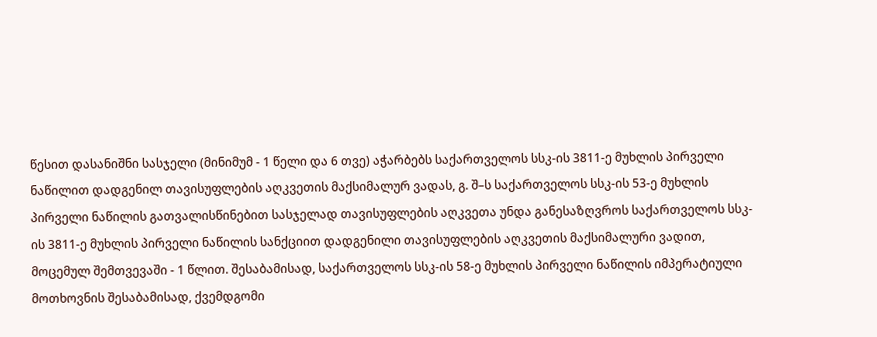წესით დასანიშნი სასჯელი (მინიმუმ - 1 წელი და 6 თვე) აჭარბებს საქართველოს სსკ-ის 3811-ე მუხლის პირველი ნაწილით დადგენილ თავისუფლების აღკვეთის მაქსიმალურ ვადას, გ. შ–ს საქართველოს სსკ-ის 53-ე მუხლის პირველი ნაწილის გათვალისწინებით სასჯელად თავისუფლების აღკვეთა უნდა განესაზღვროს საქართველოს სსკ-ის 3811-ე მუხლის პირველი ნაწილის სანქციით დადგენილი თავისუფლების აღკვეთის მაქსიმალური ვადით, მოცემულ შემთვევაში - 1 წლით. შესაბამისად, საქართველოს სსკ-ის 58-ე მუხლის პირველი ნაწილის იმპერატიული მოთხოვნის შესაბამისად, ქვემდგომი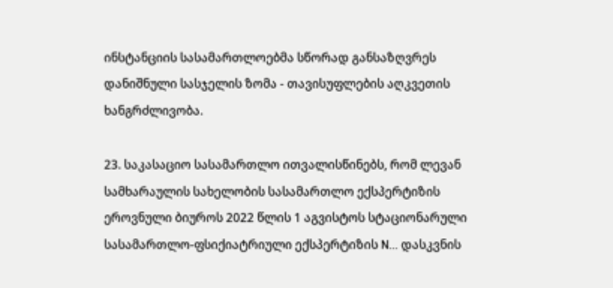ინსტანციის სასამართლოებმა სწორად განსაზღვრეს დანიშნული სასჯელის ზომა - თავისუფლების აღკვეთის ხანგრძლივობა.

23. საკასაციო სასამართლო ითვალისწინებს, რომ ლევან სამხარაულის სახელობის სასამართლო ექსპერტიზის ეროვნული ბიუროს 2022 წლის 1 აგვისტოს სტაციონარული სასამართლო-ფსიქიატრიული ექსპერტიზის N... დასკვნის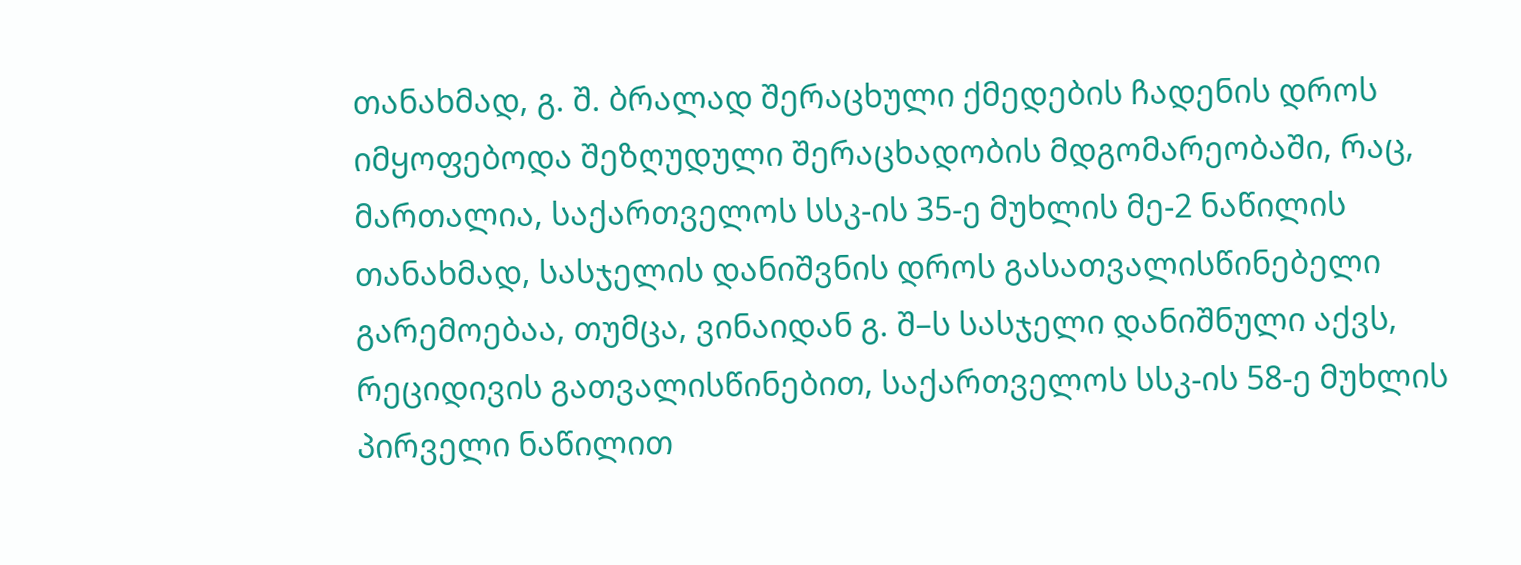თანახმად, გ. შ. ბრალად შერაცხული ქმედების ჩადენის დროს იმყოფებოდა შეზღუდული შერაცხადობის მდგომარეობაში, რაც, მართალია, საქართველოს სსკ-ის 35-ე მუხლის მე-2 ნაწილის თანახმად, სასჯელის დანიშვნის დროს გასათვალისწინებელი გარემოებაა, თუმცა, ვინაიდან გ. შ–ს სასჯელი დანიშნული აქვს, რეციდივის გათვალისწინებით, საქართველოს სსკ-ის 58-ე მუხლის პირველი ნაწილით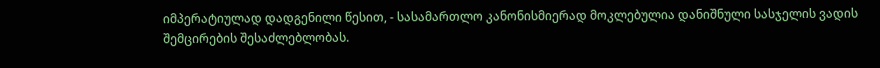იმპერატიულად დადგენილი წესით, - სასამართლო კანონისმიერად მოკლებულია დანიშნული სასჯელის ვადის შემცირების შესაძლებლობას.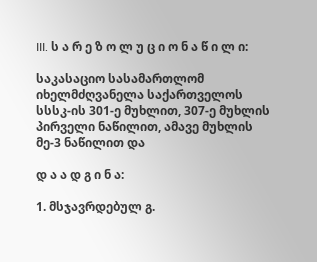III. ს ა რ ე ზ ო ლ უ ც ი ო ნ ა წ ი ლ ი:

საკასაციო სასამართლომ იხელმძღვანელა საქართველოს სსსკ-ის 301-ე მუხლით, 307-ე მუხლის პირველი ნაწილით, ამავე მუხლის მე-3 ნაწილით და

დ ა ა დ გ ი ნ ა:

1. მსჯავრდებულ გ.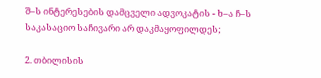შ–ს ინტერესების დამცველი ადვოკატის - ხ–ა ჩ–ს საკასაციო საჩივარი არ დაკმაყოფილდეს;

2. თბილისის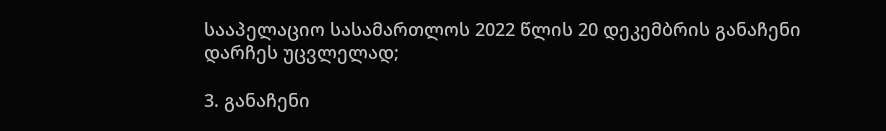სააპელაციო სასამართლოს 2022 წლის 20 დეკემბრის განაჩენი დარჩეს უცვლელად;

3. განაჩენი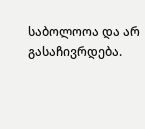საბოლოოა და არ გასაჩივრდება.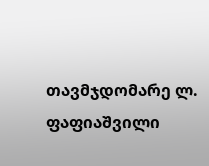თავმჯდომარე ლ. ფაფიაშვილი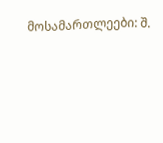მოსამართლეები: შ.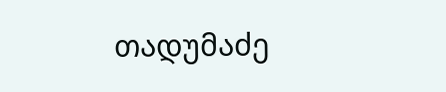თადუმაძე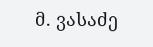მ. ვასაძე